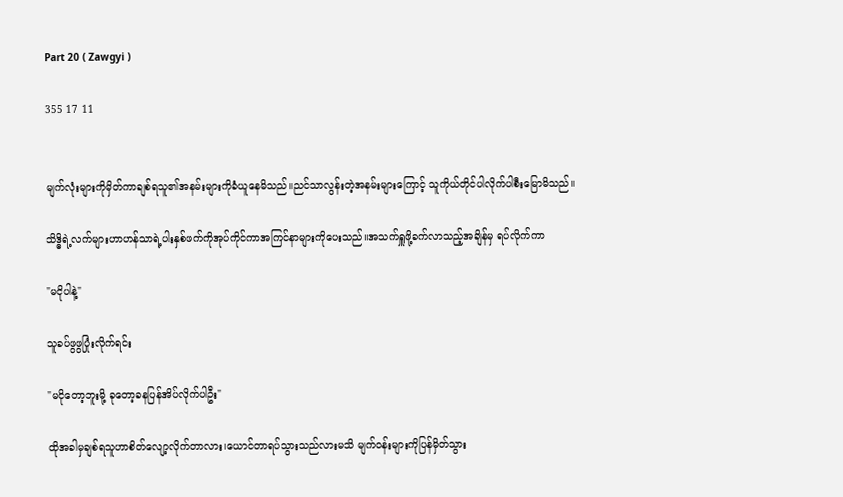Part 20 ( Zawgyi )

355 17 11


မျက်လုံးများကိုမှိတ်ကာချစ်ရသူ၏အနမ်းများကိုခံယူနေမိသည်။ညင်သာလွန်းတဲ့အနမ်းများကြောင့် သူကိုယ်တိုင်ပါလိုက်ပါစီးမြောမိသည်။

သိဒ္ဓိရဲ့လက်များဟာဟန်သာရဲ့ပါးနှစ်ဖက်ကိုအုပ်ကိုင်ကာအကြင်နာများကိုပေးသည်။အသက်ရှူဖို့ခက်လာသည့်အချိန်မှ ရပ်လိုက်ကာ

"မငိုပါနဲ့"

သူခပ်ဖွဖွပြုံးလိုက်ရင်း

"မငိုတော့ဘူးမို့ ခုတော့ခနပြန်အိပ်လိုက်ပါဦး"

ထိုအခါမှချစ်ရသူဟာစိတ်လျော့လိုက်တာလား၊ယောင်တာရပ်သွားသည်လားမသိ မျက်ဝန်းများကိုပြန်မှိတ်သွား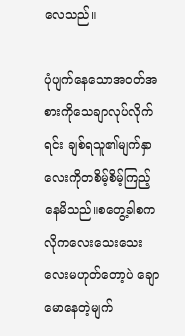လေသည်။

ပုံပျက်နေသောအဝတ်အစားကိုသေချာလုပ်လိုက်ရင်း ချစ်ရသူ၏မျက်နှာလေးကိုတစိမ့်စိမ့်ကြည့်နေမိသည်။စတွေ့ခါစကလိုကလေးသေးသေးလေးမဟုတ်တော့ပဲ ချောမောနေတဲ့မျက်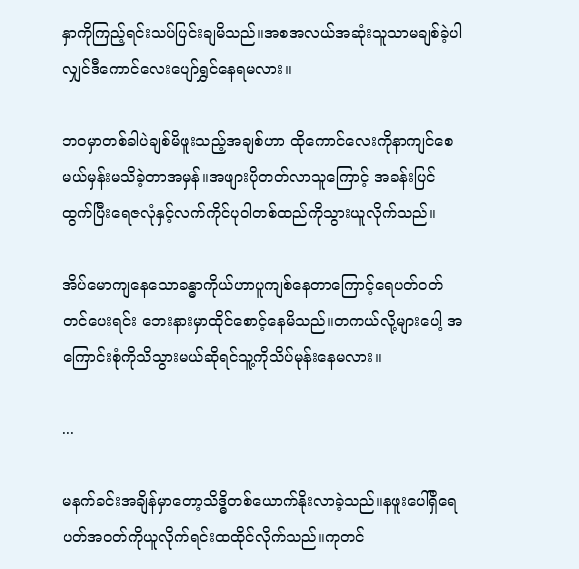နှာကိုကြည့်ရင်းသပ်ပြင်းချမိသည်။အစအလယ်အဆုံးသူသာမချစ်ခဲ့ပါလျှင်ဒီကောင်လေးပျော်ရွှင်နေရမလား။

ဘဝမှာတစ်ခါပဲချစ်မိဖူးသည့်အချစ်ဟာ ထိုကောင်လေးကိုနာကျင်စေမယ်မှန်းမသိခဲ့တာအမှန်။အဖျားပိုတတ်လာသူကြောင့် အခန်းပြင်ထွက်ပြီးရေဇလုံနှင့်လက်ကိုင်ပုဝါတစ်ထည်ကိုသွားယူလိုက်သည်။

အိပ်မောကျနေသောခန္ဓာကိုယ်ဟာပူကျစ်နေတာကြောင့်ရေပတ်ဝတ်တင်ပေးရင်း ဘေးနားမှာထိုင်စောင့်နေမိသည်။တကယ်လို့များပေါ့ အကြောင်းစုံကိုသိသွားမယ်ဆိုရင်သူ့ကိုသိပ်မုန်းနေမလား။

...

မနက်ခင်းအချိန်မှာတော့သိဒ္ဓိတစ်ယောက်နိုးလာခဲ့သည်။နဖူးပေါ်ရှိရေပတ်အဝတ်ကိုယူလိုက်ရင်းထထိုင်လိုက်သည်။ကုတင်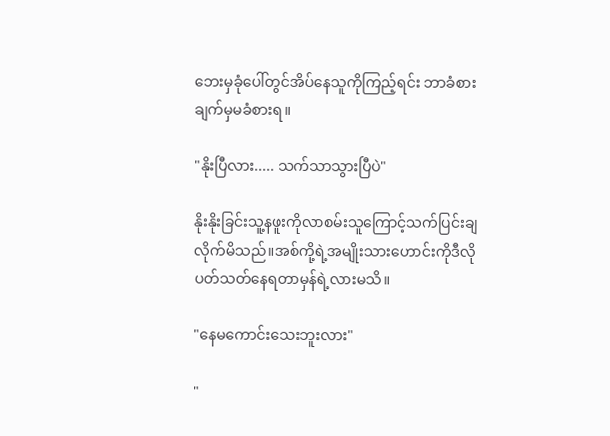ဘေးမှခုံပေါ်တွင်အိပ်နေသူကိုကြည့်ရင်း ဘာခံစားချက်မှမခံစားရ။

"နိုးပြီလား..... သက်သာသွားပြီပဲ"

နိုးနိုးခြင်းသူ့နဖူးကိုလာစမ်းသူကြောင့်သက်ပြင်းချလိုက်မိသည်။အစ်ကို့ရဲ့အမျိုးသားဟောင်းကိုဒီလိုပတ်သတ်နေရတာမှန်ရဲ့လားမသိ။

"နေမကောင်းသေးဘူးလား"

"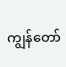ကျွန်တော်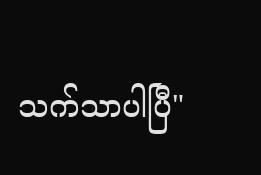သက်သာပါပြီ"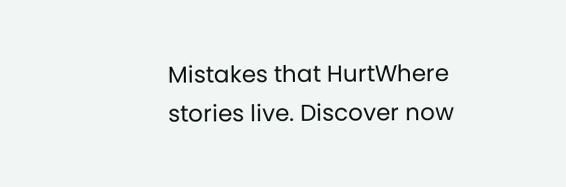Mistakes that HurtWhere stories live. Discover now